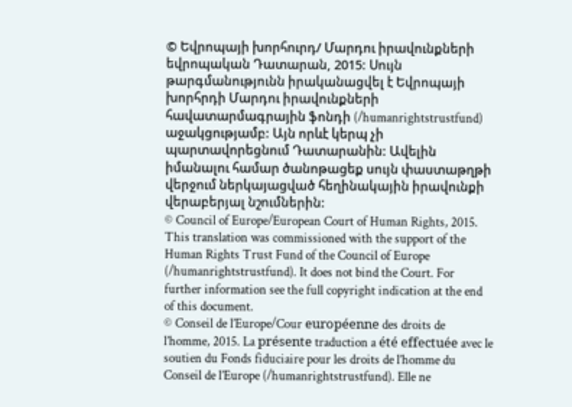© Եվրոպայի խորհուրդ/ Մարդու իրավունքների եվրոպական Դատարան, 2015: Սույն թարգմանությունն իրականացվել է Եվրոպայի խորհրդի Մարդու իրավունքների հավատարմագրային ֆոնդի (/humanrightstrustfund) աջակցությամբ: Այն որևէ կերպ չի պարտավորեցնում Դատարանին: Ավելին իմանալու համար ծանոթացեք սույն փաստաթղթի վերջում ներկայացված հեղինակային իրավունքի վերաբերյալ նշումներին:
© Council of Europe/European Court of Human Rights, 2015. This translation was commissioned with the support of the Human Rights Trust Fund of the Council of Europe (/humanrightstrustfund). It does not bind the Court. For further information see the full copyright indication at the end of this document.
© Conseil de l’Europe/Cour européenne des droits de l’homme, 2015. La présente traduction a été effectuée avec le soutien du Fonds fiduciaire pour les droits de l’homme du Conseil de l’Europe (/humanrightstrustfund). Elle ne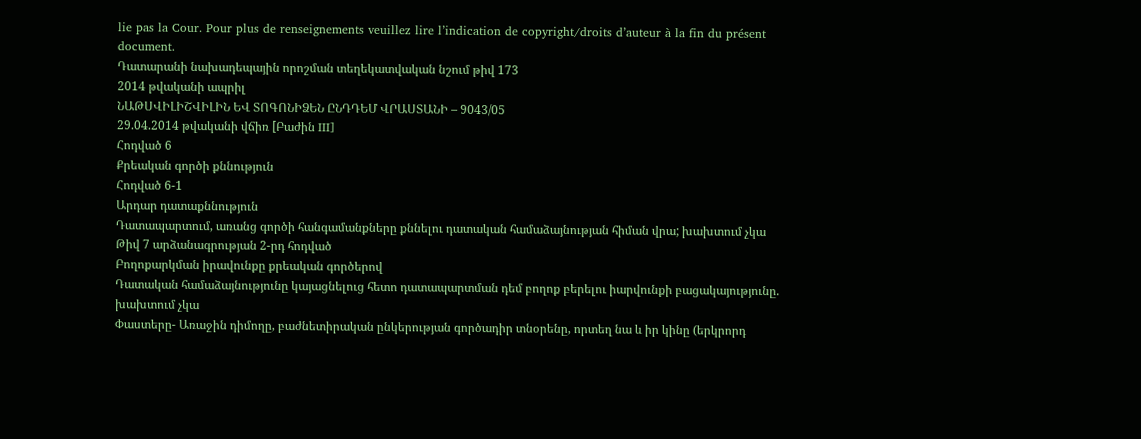lie pas la Cour. Pour plus de renseignements veuillez lire l’indication de copyright/droits d’auteur à la fin du présent document.
Դատարանի նախադեպային որոշման տեղեկատվական նշում թիվ 173
2014 թվականի ապրիլ
ՆԱԹՍՎԻԼԻՇՎԻԼԻՆ ԵՎ ՏՈԳՈՆԻՁԵՆ ԸՆԴԴԵՄ ՎՐԱՍՏԱՆԻ – 9043/05
29.04.2014 թվականի վճիռ [Բաժին III]
Հոդված 6
Քրեական գործի քննություն
Հոդված 6-1
Արդար դատաքննություն
Դատապարտում, առանց գործի հանգամանքները քննելու դատական համաձայնության հիման վրա; խախտում չկա
Թիվ 7 արձանագրության 2-րդ հոդված
Բողոքարկման իրավունքը քրեական գործերով
Դատական համաձայնությունը կայացնելուց հետո դատապարտման դեմ բողոք բերելու իարվունքի բացակայությունը. խախտում չկա
Փաստերը- Առաջին դիմողը, բաժնետիրական ընկերության գործադիր տնօրենը, որտեղ նա և իր կինը (երկրորդ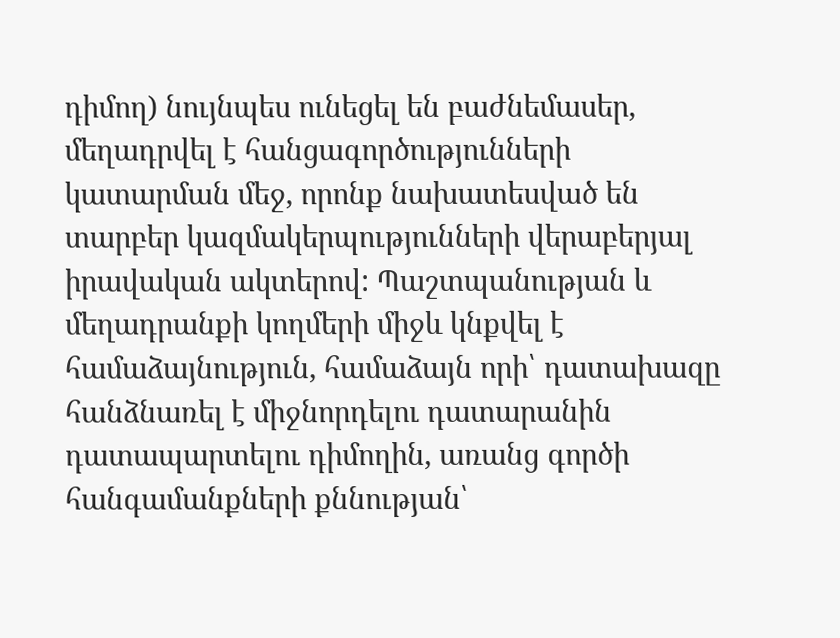դիմող) նույնպես ունեցել են բաժնեմասեր, մեղադրվել է հանցագործությունների կատարման մեջ, որոնք նախատեսված են տարբեր կազմակերպությունների վերաբերյալ իրավական ակտերով: Պաշտպանության և մեղադրանքի կողմերի միջև կնքվել է համաձայնություն, համաձայն որի՝ դատախազը հանձնառել է միջնորդելու դատարանին դատապարտելու դիմողին, առանց գործի հանգամանքների քննության՝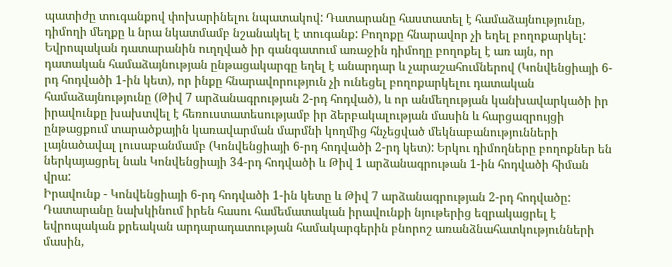պատիժը տուգանքով փոխարինելու նպատակով: Դատարանը հաստատել է համաձայնությունը, դիմողի մեղքը և նրա նկատմամբ նշանակել է տուգանք: Բողոքը հնարավոր չի եղել բողոքարկել:
Եվրոպական դատարանին ուղղված իր գանգատում առաջին դիմողը բողոքել է առ այն, որ դատական համաձայնության ընթացակարգը եղել է անարդար և չարաշահումներով (Կոնվենցիայի 6-րդ հոդվածի 1-ին կետ), որ ինքը հնարավորություն չի ունեցել բողոքարկելու դատական համաձայնությունը (Թիվ 7 արձանագրության 2-րդ հոդված), և որ անմեղության կանխավարկածի իր իրավունքը խախտվել է հեռուստատեսությամբ իր ձերբակալության մասին և հարցազրույցի ընթացքում տարածքային կառավարման մարմնի կողմից հնչեցված մեկնաբանությունների լայնածավալ լուսաբանմամբ (Կոնվենցիայի 6-րդ հոդվածի 2-րդ կետ): Երկու դիմողները բողոքներ են ներկայացրել նաև Կոնվենցիայի 34-րդ հոդվածի և Թիվ 1 արձանագրութան 1-ին հոդվածի հիման վրա:
Իրավունք - Կոնվենցիայի 6-րդ հոդվածի 1-ին կետը և Թիվ 7 արձանագրության 2-րդ հոդվածը: Դատարանը նախկինում իրեն հասու համեմատական իրավունքի նյութերից եզրակացրել է եվրոպական քրեական արդարադատության համակարգերին բնորոշ առանձնահատկությունների մասին,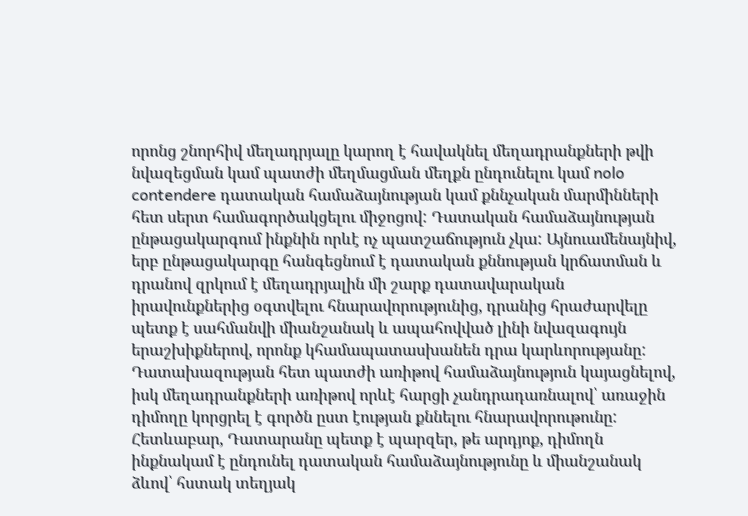որոնց շնորհիվ մեղադրյալը կարող է հավակնել մեղադրանքների թվի նվազեցման կամ պատժի մեղմացման մեղքն ընդունելու կամ nolo contendere դատական համաձայնության կամ քննչական մարմինների հետ սերտ համագործակցելու միջոցով: Դատական համաձայնության ընթացակարգում ինքնին որևէ ոչ պատշաճություն չկա: Այնուամենայնիվ, երբ ընթացակարգը հանգեցնում է դատական քննության կրճատման և դրանով զրկում է մեղադրյալին մի շարք դատավարական իրավունքներից օգտվելու հնարավորությունից, դրանից հրաժարվելը պետք է սահմանվի միանշանակ և ապահովված լինի նվազագույն երաշխիքներով, որոնք կհամապատասխանեն դրա կարևորությանը:
Դատախազության հետ պատժի առիթով համաձայնություն կայացնելով, իսկ մեղադրանքների առիթով որևէ հարցի չանդրադառնալով՝ առաջին դիմողը կորցրել է գործն ըստ էության քննելու հնարավորութունը: Հետևաբար, Դատարանը պետք է պարզեր, թե արդյոք, դիմողն ինքնակամ է ընդունել դատական համաձայնությունը և միանշանակ ձևով՝ հստակ տեղյակ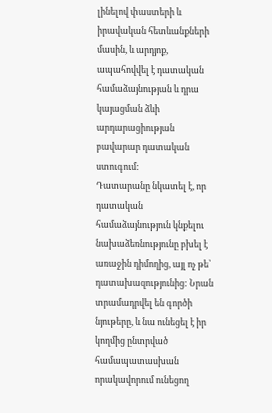լինելով փաստերի և իրավական հետևանքների մասին, և արդյոք, ապահովվել է դատական համաձայնության և դրա կայացման ձևի արդարացիության բավարար դատական ստուգում:
Դատարանը նկատել է, որ դատական համաձայնություն կնքելու նախաձեռնությունը բխել է առաջին դիմողից, այլ ոչ թե՝ դատախազությունից: Նրան տրամադրվել են գործի նյութերը, և նա ունեցել է իր կողմից ընտրված համապատասխան որակավորում ունեցող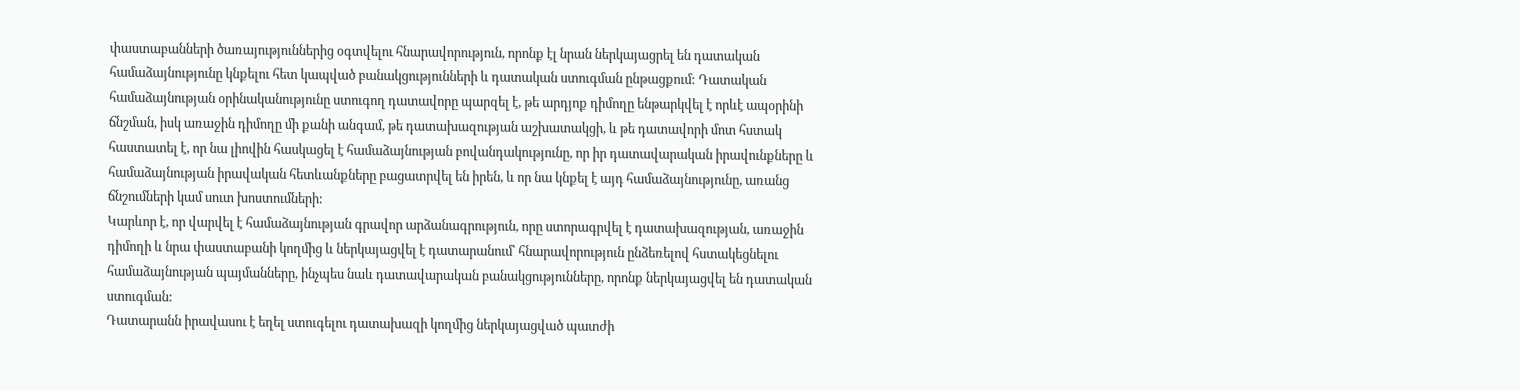փաստաբանների ծառայություններից օգտվելու հնարավորություն, որոնք էլ նրան ներկայացրել են դատական համաձայնությունը կնքելու հետ կապված բանակցությունների և դատական ստուգման ընթացքում: Դատական համաձայնության օրինականությունը ստուգող դատավորը պարզել է, թե արդյոք դիմողը ենթարկվել է որևէ ապօրինի ճնշման, իսկ առաջին դիմողը մի քանի անգամ, թե դատախազության աշխատակցի, և թե դատավորի մոտ հստակ հաստատել է, որ նա լիովին հասկացել է համաձայնության բովանդակությունը, որ իր դատավարական իրավունքները և համաձայնության իրավական հետևանքները բացատրվել են իրեն, և որ նա կնքել է այդ համաձայնությունը, առանց ճնշումների կամ սուտ խոստումների:
Կարևոր է, որ վարվել է համաձայնության գրավոր արձանագրություն, որը ստորագրվել է դատախազության, առաջին դիմողի և նրա փաստաբանի կողմից և ներկայացվել է դատարանում՝ հնարավորություն ընձեռելով հստակեցնելու համաձայնության պայմանները, ինչպես նաև դատավարական բանակցությունները, որոնք ներկայացվել են դատական ստուգման:
Դատարանն իրավասու է եղել ստուգելու դատախազի կողմից ներկայացված պատժի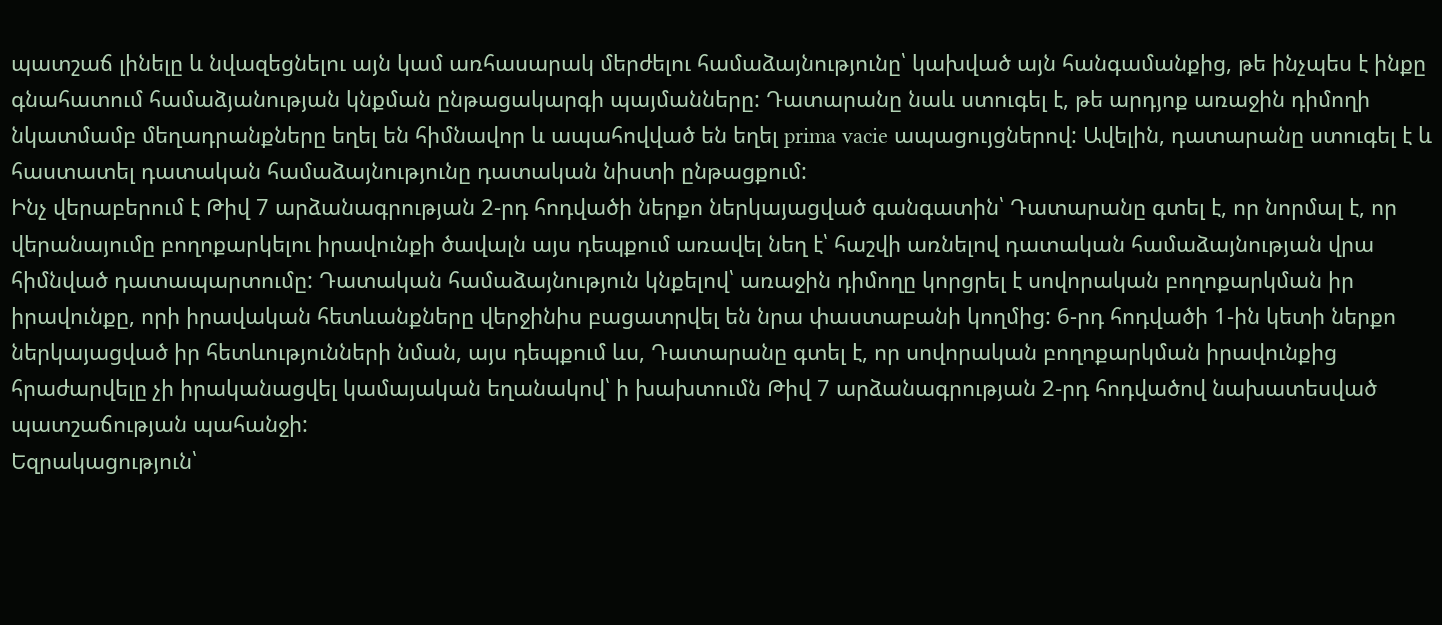պատշաճ լինելը և նվազեցնելու այն կամ առհասարակ մերժելու համաձայնությունը՝ կախված այն հանգամանքից, թե ինչպես է ինքը գնահատում համաձյանության կնքման ընթացակարգի պայմանները: Դատարանը նաև ստուգել է, թե արդյոք առաջին դիմողի նկատմամբ մեղադրանքները եղել են հիմնավոր և ապահովված են եղել prima vacie ապացույցներով: Ավելին, դատարանը ստուգել է և հաստատել դատական համաձայնությունը դատական նիստի ընթացքում:
Ինչ վերաբերում է Թիվ 7 արձանագրության 2-րդ հոդվածի ներքո ներկայացված գանգատին՝ Դատարանը գտել է, որ նորմալ է, որ վերանայումը բողոքարկելու իրավունքի ծավալն այս դեպքում առավել նեղ է՝ հաշվի առնելով դատական համաձայնության վրա հիմնված դատապարտումը: Դատական համաձայնություն կնքելով՝ առաջին դիմողը կորցրել է սովորական բողոքարկման իր իրավունքը, որի իրավական հետևանքները վերջինիս բացատրվել են նրա փաստաբանի կողմից: 6-րդ հոդվածի 1-ին կետի ներքո ներկայացված իր հետևությունների նման, այս դեպքում ևս, Դատարանը գտել է, որ սովորական բողոքարկման իրավունքից հրաժարվելը չի իրականացվել կամայական եղանակով՝ ի խախտումն Թիվ 7 արձանագրության 2-րդ հոդվածով նախատեսված պատշաճության պահանջի:
Եզրակացություն՝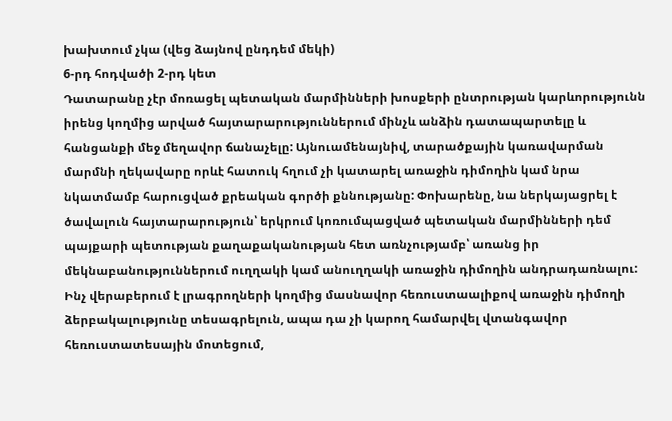խախտում չկա (վեց ձայնով ընդդեմ մեկի)
6-րդ հոդվածի 2-րդ կետ
Դատարանը չէր մոռացել պետական մարմինների խոսքերի ընտրության կարևորությունն իրենց կողմից արված հայտարարություններում մինչև անձին դատապարտելը և հանցանքի մեջ մեղավոր ճանաչելը: Այնուամենայնիվ, տարածքային կառավարման մարմնի ղեկավարը որևէ հատուկ հղում չի կատարել առաջին դիմողին կամ նրա նկատմամբ հարուցված քրեական գործի քննությանը: Փոխարենը, նա ներկայացրել է ծավալուն հայտարարություն՝ երկրում կոռումպացված պետական մարմինների դեմ պայքարի պետության քաղաքականության հետ առնչությամբ՝ առանց իր մեկնաբանություններում ուղղակի կամ անուղղակի առաջին դիմողին անդրադառնալու:
Ինչ վերաբերում է լրագրողների կողմից մասնավոր հեռուստաալիքով առաջին դիմողի ձերբակալությունը տեսագրելուն, ապա դա չի կարող համարվել վտանգավոր հեռուստատեսային մոտեցում,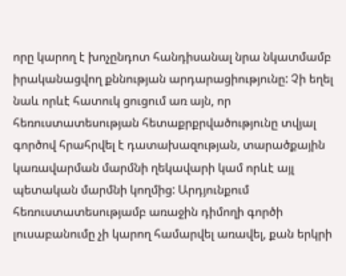որը կարող է խոչընդոտ հանդիսանալ նրա նկատմամբ իրականացվող քննության արդարացիությունը: Չի եղել նաև որևէ հատուկ ցուցում առ այն, որ հեռուստատեսության հետաքրքրվածությունը տվյալ գործով հրահրվել է դատախազության, տարածքային կառավարման մարմնի ղեկավարի կամ որևէ այլ պետական մարմնի կողմից: Արդյունքում հեռուստատեսությամբ առաջին դիմողի գործի լուսաբանումը չի կարող համարվել առավել, քան երկրի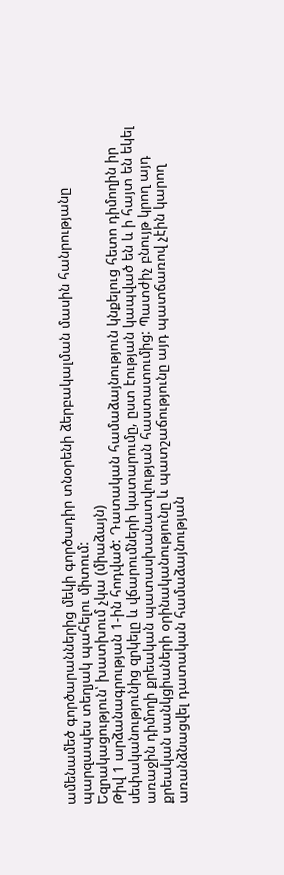ամենամեծ գործարաններից մեկի գործադիր տնօրենի ձերբակալման մասին հանրությանը պարզապես տեղյակ պահելու միտում:
Եզրակացություն՝ խատխում չկա (միաձայն)
Թիվ 1 արձանագրության 1-ին հոդված: Դատական համաձայնություն կնքելուց հետո դիմողին իր սեփականությունից զրկելը և վճարումների կատարումը, ըստ էության կապված են և ի հայտ են եկել առաջին դիմողի քրեական պատասխանատվության հաստատումից: Պատժիչ բնույթ կրող այդ քրեական սանկցիաների օրինականությունը և պատշաճությունը այդ պատճառով չէին կարող առանձնացվել դատական համաձայնության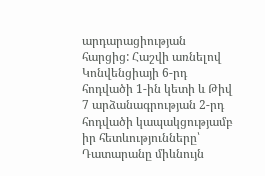արդարացիության հարցից: Հաշվի առնելով Կոնվենցիայի 6-րդ հոդվածի 1-ին կետի և Թիվ 7 արձանագրության 2-րդ հոդվածի կապակցությամբ իր հետևությունները՝ Դատարանը միևնույն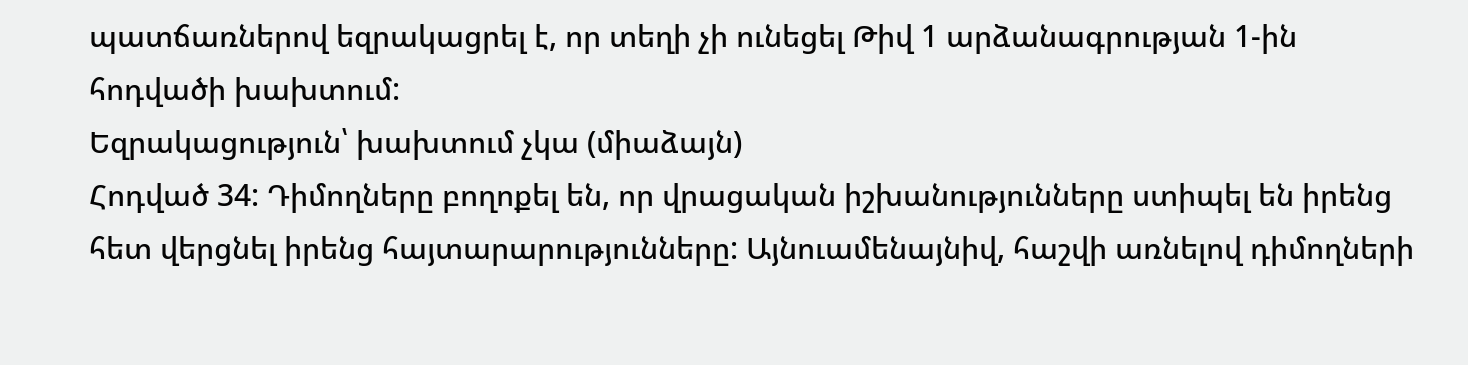պատճառներով եզրակացրել է, որ տեղի չի ունեցել Թիվ 1 արձանագրության 1-ին հոդվածի խախտում:
Եզրակացություն՝ խախտում չկա (միաձայն)
Հոդված 34: Դիմողները բողոքել են, որ վրացական իշխանությունները ստիպել են իրենց հետ վերցնել իրենց հայտարարությունները: Այնուամենայնիվ, հաշվի առնելով դիմողների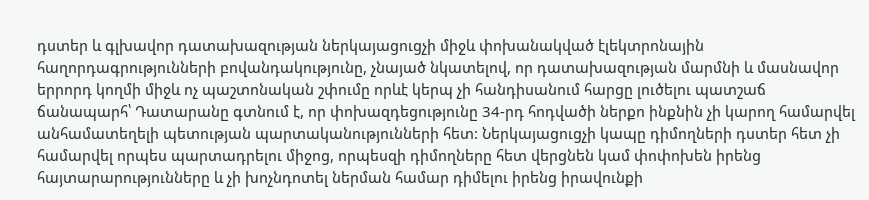դստեր և գլխավոր դատախազության ներկայացուցչի միջև փոխանակված էլեկտրոնային հաղորդագրությունների բովանդակությունը, չնայած նկատելով, որ դատախազության մարմնի և մասնավոր երրորդ կողմի միջև ոչ պաշտոնական շփումը որևէ կերպ չի հանդիսանում հարցը լուծելու պատշաճ ճանապարհ՝ Դատարանը գտնում է, որ փոխազդեցությունը 34-րդ հոդվածի ներքո ինքնին չի կարող համարվել անհամատեղելի պետության պարտականությունների հետ: Ներկայացուցչի կապը դիմողների դստեր հետ չի համարվել որպես պարտադրելու միջոց, որպեսզի դիմողները հետ վերցնեն կամ փոփոխեն իրենց հայտարարությունները և չի խոչնդոտել ներման համար դիմելու իրենց իրավունքի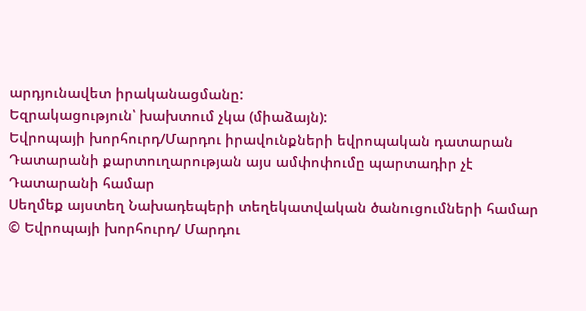արդյունավետ իրականացմանը:
Եզրակացություն՝ խախտում չկա (միաձայն):
Եվրոպայի խորհուրդ/Մարդու իրավունքների եվրոպական դատարան
Դատարանի քարտուղարության այս ամփոփումը պարտադիր չէ Դատարանի համար
Սեղմեք այստեղ Նախադեպերի տեղեկատվական ծանուցումների համար
© Եվրոպայի խորհուրդ/ Մարդու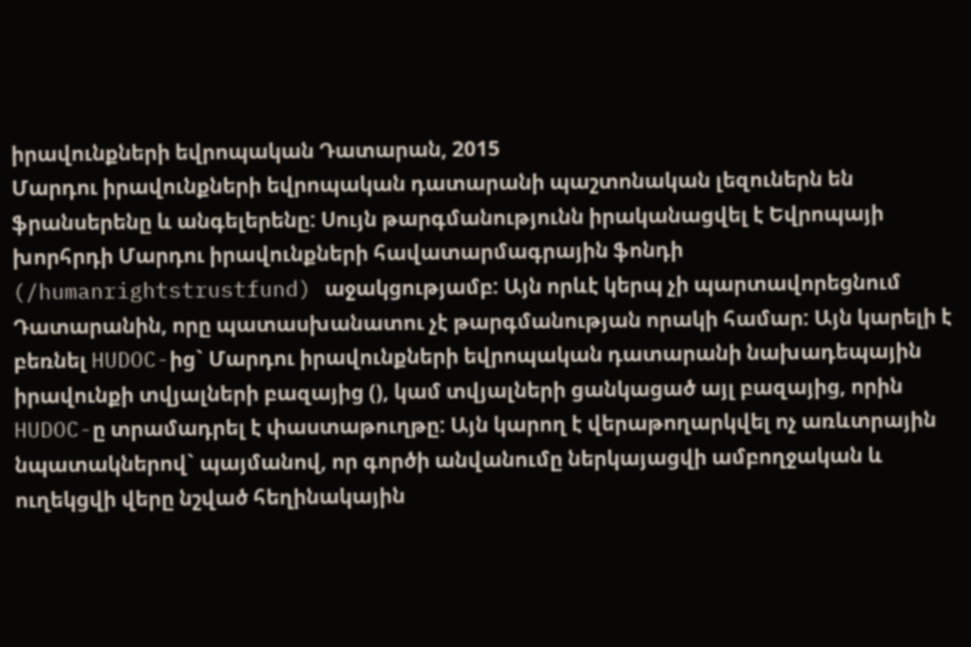իրավունքների եվրոպական Դատարան, 2015
Մարդու իրավունքների եվրոպական դատարանի պաշտոնական լեզուներն են ֆրանսերենը և անգելերենը: Սույն թարգմանությունն իրականացվել է Եվրոպայի խորհրդի Մարդու իրավունքների հավատարմագրային ֆոնդի (/humanrightstrustfund) աջակցությամբ: Այն որևէ կերպ չի պարտավորեցնում Դատարանին, որը պատասխանատու չէ թարգմանության որակի համար: Այն կարելի է բեռնել HUDOC-ից` Մարդու իրավունքների եվրոպական դատարանի նախադեպային իրավունքի տվյալների բազայից (), կամ տվյալների ցանկացած այլ բազայից, որին HUDOC-ը տրամադրել է փաստաթուղթը: Այն կարող է վերաթողարկվել ոչ առևտրային նպատակներով` պայմանով, որ գործի անվանումը ներկայացվի ամբողջական և ուղեկցվի վերը նշված հեղինակային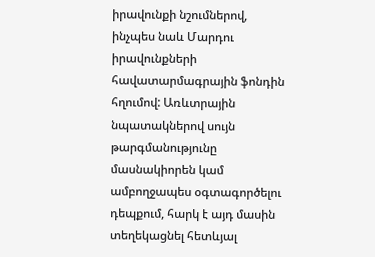իրավունքի նշումներով, ինչպես նաև Մարդու իրավունքների հավատարմագրային ֆոնդին հղումով: Առևտրային նպատակներով սույն թարգմանությունը մասնակիորեն կամ ամբողջապես օգտագործելու դեպքում, հարկ է այդ մասին տեղեկացնել հետևյալ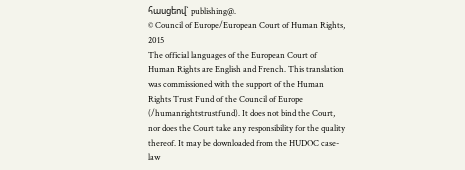հասցեով` publishing@.
© Council of Europe/European Court of Human Rights, 2015
The official languages of the European Court of Human Rights are English and French. This translation was commissioned with the support of the Human Rights Trust Fund of the Council of Europe (/humanrightstrustfund). It does not bind the Court, nor does the Court take any responsibility for the quality thereof. It may be downloaded from the HUDOC case-law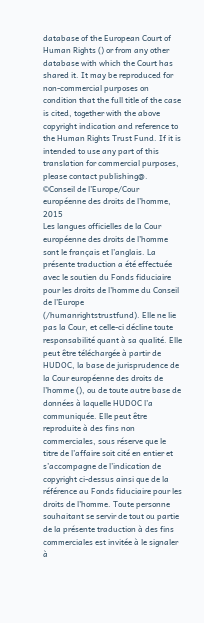database of the European Court of Human Rights () or from any other database with which the Court has shared it. It may be reproduced for non-commercial purposes on condition that the full title of the case is cited, together with the above copyright indication and reference to the Human Rights Trust Fund. If it is intended to use any part of this translation for commercial purposes, please contact publishing@.
©Conseil de l’Europe/Cour européenne des droits de l’homme, 2015
Les langues officielles de la Cour européenne des droits de l’homme sont le français et l’anglais. La présente traduction a été effectuée avec le soutien du Fonds fiduciaire pour les droits de l’homme du Conseil de l’Europe (/humanrightstrustfund). Elle ne lie pas la Cour, et celle-ci décline toute responsabilité quant à sa qualité. Elle peut être téléchargée à partir de HUDOC, la base de jurisprudence de la Cour européenne des droits de l’homme (), ou de toute autre base de données à laquelle HUDOC l’a communiquée. Elle peut être reproduite à des fins non commerciales, sous réserve que le titre de l’affaire soit cité en entier et s’accompagne de l’indication de copyright ci-dessus ainsi que de la référence au Fonds fiduciaire pour les droits de l’homme. Toute personne souhaitant se servir de tout ou partie de la présente traduction à des fins commerciales est invitée à le signaler à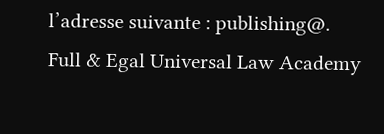l’adresse suivante : publishing@.
Full & Egal Universal Law Academy